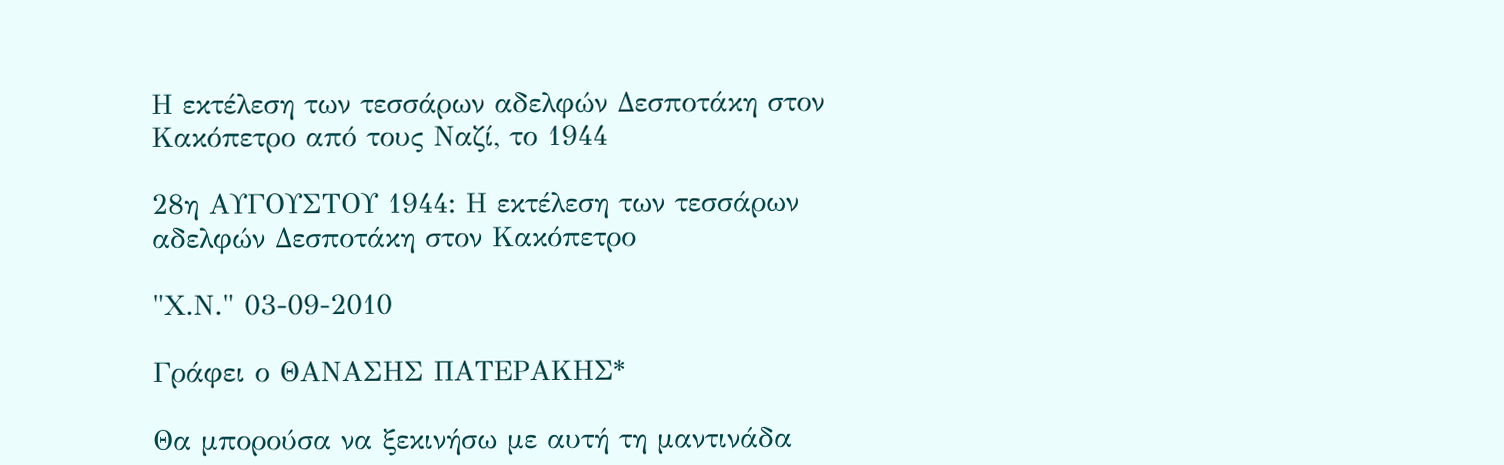Η εκτέλεση των τεσσάρων αδελφών Δεσποτάκη στον Κακόπετρο από τους Ναζί, το 1944

28η ΑΥΓΟΥΣΤΟΥ 1944: Η εκτέλεση των τεσσάρων αδελφών Δεσποτάκη στον Κακόπετρο

"Χ.Ν." 03-09-2010

Γράφει ο ΘΑΝΑΣΗΣ ΠΑΤΕΡΑΚΗΣ*

Θα μπορούσα να ξεκινήσω με αυτή τη μαντινάδα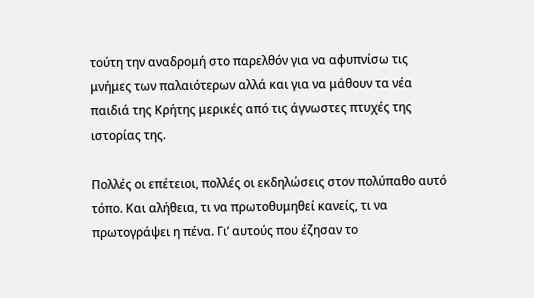τούτη την αναδρομή στο παρελθόν για να αφυπνίσω τις μνήμες των παλαιότερων αλλά και για να μάθουν τα νέα παιδιά της Κρήτης μερικές από τις άγνωστες πτυχές της ιστορίας της.

Πολλές οι επέτειοι, πολλές οι εκδηλώσεις στον πολύπαθο αυτό τόπο. Και αλήθεια, τι να πρωτοθυμηθεί κανείς, τι να πρωτογράψει η πένα. Γι’ αυτούς που έζησαν το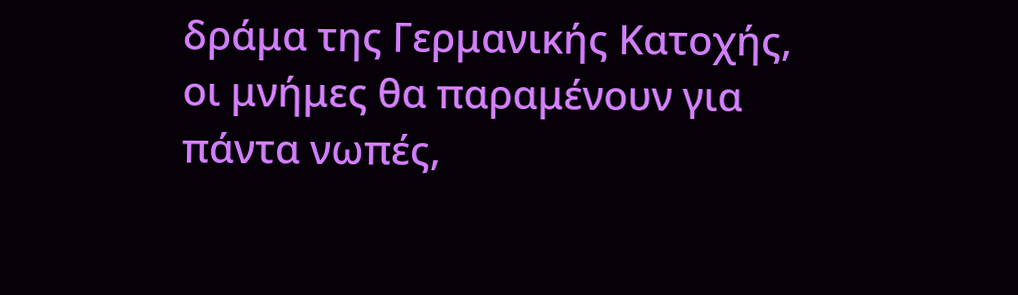δράμα της Γερμανικής Κατοχής, οι μνήμες θα παραμένουν για πάντα νωπές,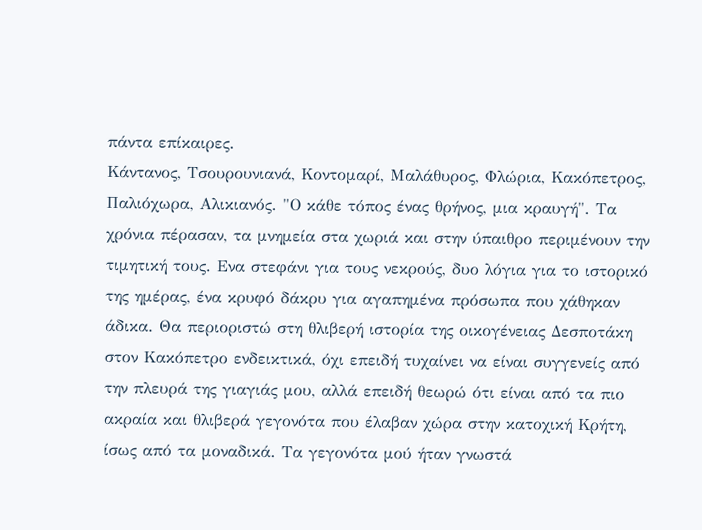πάντα επίκαιρες.
Κάντανος, Τσουρουνιανά, Κοντομαρί, Μαλάθυρος, Φλώρια, Κακόπετρος, Παλιόχωρα, Αλικιανός. "Ο κάθε τόπος ένας θρήνος, μια κραυγή". Τα χρόνια πέρασαν, τα μνημεία στα χωριά και στην ύπαιθρο περιμένουν την τιμητική τους. Ενα στεφάνι για τους νεκρούς, δυο λόγια για το ιστορικό της ημέρας, ένα κρυφό δάκρυ για αγαπημένα πρόσωπα που χάθηκαν άδικα. Θα περιοριστώ στη θλιβερή ιστορία της οικογένειας Δεσποτάκη στον Κακόπετρο ενδεικτικά, όχι επειδή τυχαίνει να είναι συγγενείς από την πλευρά της γιαγιάς μου, αλλά επειδή θεωρώ ότι είναι από τα πιο ακραία και θλιβερά γεγονότα που έλαβαν χώρα στην κατοχική Κρήτη, ίσως από τα μοναδικά. Τα γεγονότα μού ήταν γνωστά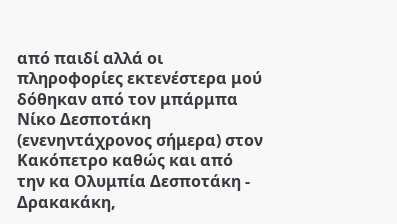από παιδί αλλά οι πληροφορίες εκτενέστερα μού δόθηκαν από τον μπάρμπα Νίκο Δεσποτάκη (ενενηντάχρονος σήμερα) στον Κακόπετρο καθώς και από την κα Ολυμπία Δεσποτάκη - Δρακακάκη,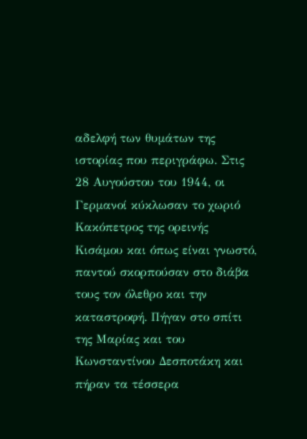αδελφή των θυμάτων της ιστορίας που περιγράφω. Στις 28 Αυγούστου του 1944, οι Γερμανοί κύκλωσαν το χωριό Κακόπετρος της ορεινής Κισάμου και όπως είναι γνωστό, παντού σκορπούσαν στο διάβα τους τον όλεθρο και την καταστροφή. Πήγαν στο σπίτι της Μαρίας και του Κωνσταντίνου Δεσποτάκη και πήραν τα τέσσερα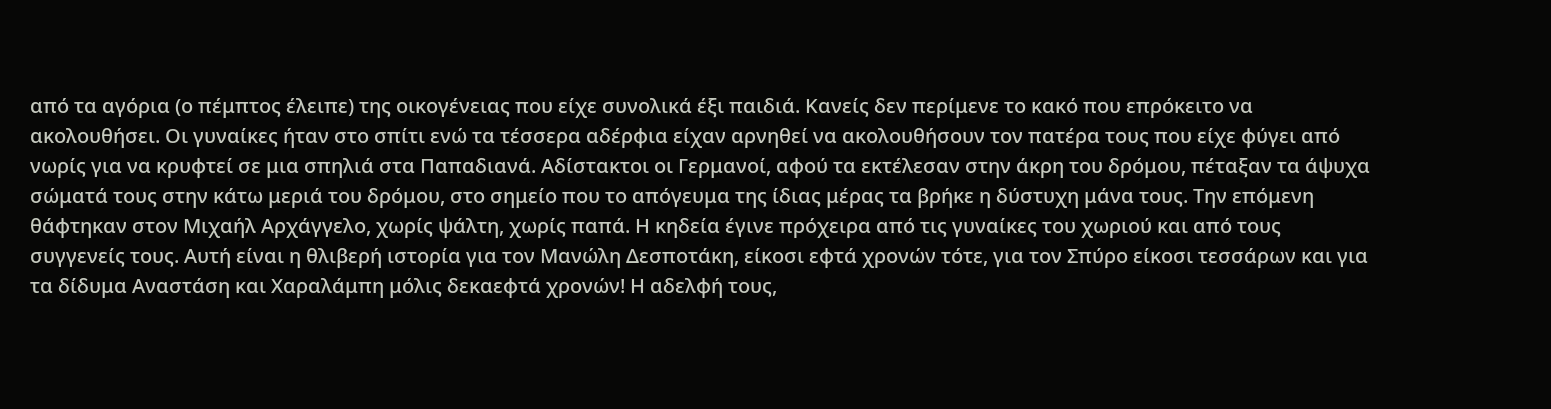από τα αγόρια (ο πέμπτος έλειπε) της οικογένειας που είχε συνολικά έξι παιδιά. Κανείς δεν περίμενε το κακό που επρόκειτο να ακολουθήσει. Οι γυναίκες ήταν στο σπίτι ενώ τα τέσσερα αδέρφια είχαν αρνηθεί να ακολουθήσουν τον πατέρα τους που είχε φύγει από νωρίς για να κρυφτεί σε μια σπηλιά στα Παπαδιανά. Αδίστακτοι οι Γερμανοί, αφού τα εκτέλεσαν στην άκρη του δρόμου, πέταξαν τα άψυχα σώματά τους στην κάτω μεριά του δρόμου, στο σημείο που το απόγευμα της ίδιας μέρας τα βρήκε η δύστυχη μάνα τους. Την επόμενη θάφτηκαν στον Μιχαήλ Αρχάγγελο, χωρίς ψάλτη, χωρίς παπά. Η κηδεία έγινε πρόχειρα από τις γυναίκες του χωριού και από τους συγγενείς τους. Αυτή είναι η θλιβερή ιστορία για τον Μανώλη Δεσποτάκη, είκοσι εφτά χρονών τότε, για τον Σπύρο είκοσι τεσσάρων και για τα δίδυμα Αναστάση και Χαραλάμπη μόλις δεκαεφτά χρονών! Η αδελφή τους,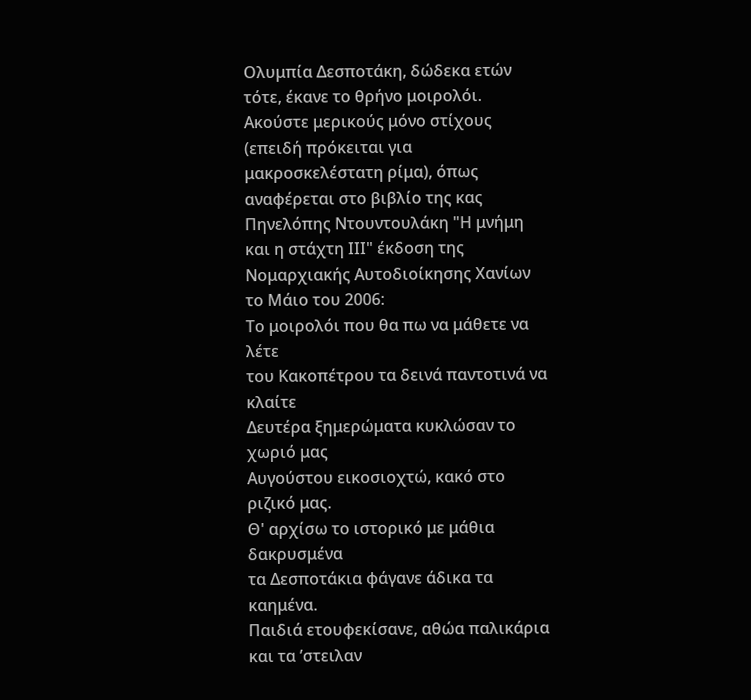Ολυμπία Δεσποτάκη, δώδεκα ετών τότε, έκανε το θρήνο μοιρολόι. Ακούστε μερικούς μόνο στίχους (επειδή πρόκειται για μακροσκελέστατη ρίμα), όπως αναφέρεται στο βιβλίο της κας Πηνελόπης Ντουντουλάκη "Η μνήμη και η στάχτη ΙΙΙ" έκδοση της Νομαρχιακής Αυτοδιοίκησης Χανίων το Μάιο του 2006:
Το μοιρολόι που θα πω να μάθετε να λέτε
του Κακοπέτρου τα δεινά παντοτινά να κλαίτε
Δευτέρα ξημερώματα κυκλώσαν το χωριό μας
Αυγούστου εικοσιοχτώ, κακό στο ριζικό μας.
Θ' αρχίσω το ιστορικό με μάθια δακρυσμένα
τα Δεσποτάκια φάγανε άδικα τα καημένα.
Παιδιά ετουφεκίσανε, αθώα παλικάρια
και τα ’στειλαν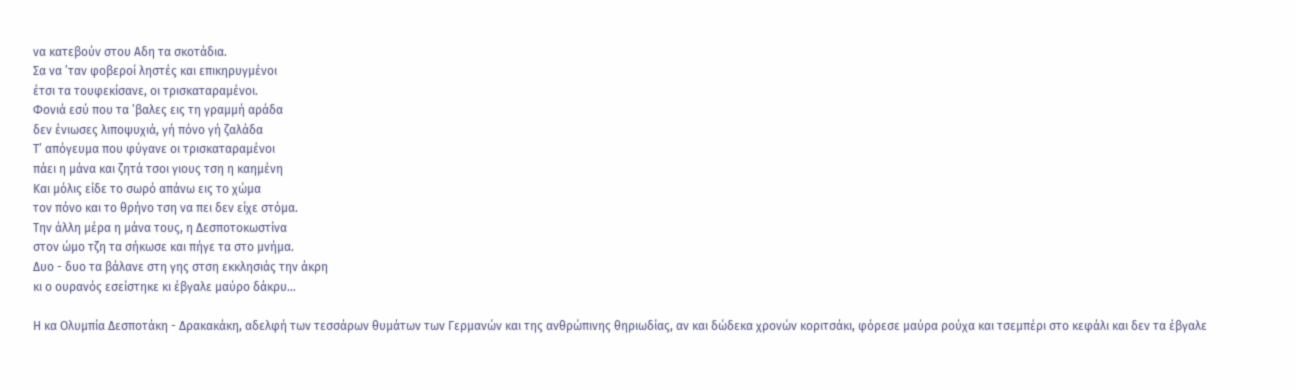να κατεβούν στου Αδη τα σκοτάδια.
Σα να ’ταν φοβεροί ληστές και επικηρυγμένοι
έτσι τα τουφεκίσανε, οι τρισκαταραμένοι.
Φονιά εσύ που τα ’βαλες εις τη γραμμή αράδα
δεν ένιωσες λιποψυχιά, γή πόνο γή ζαλάδα
Τ’ απόγευμα που φύγανε οι τρισκαταραμένοι
πάει η μάνα και ζητά τσοι γιους τση η καημένη
Και μόλις είδε το σωρό απάνω εις το χώμα
τον πόνο και το θρήνο τση να πει δεν είχε στόμα.
Την άλλη μέρα η μάνα τους, η Δεσποτοκωστίνα
στον ώμο τζη τα σήκωσε και πήγε τα στο μνήμα.
Δυο - δυο τα βάλανε στη γης στση εκκλησιάς την άκρη
κι ο ουρανός εσείστηκε κι έβγαλε μαύρο δάκρυ...

Η κα Ολυμπία Δεσποτάκη - Δρακακάκη, αδελφή των τεσσάρων θυμάτων των Γερμανών και της ανθρώπινης θηριωδίας, αν και δώδεκα χρονών κοριτσάκι, φόρεσε μαύρα ρούχα και τσεμπέρι στο κεφάλι και δεν τα έβγαλε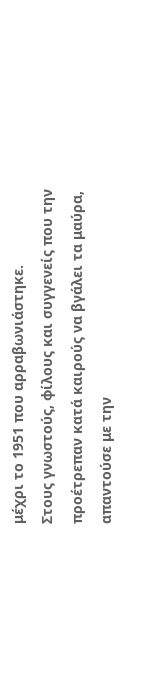μέχρι το 1951 που αρραβωνιάστηκε.
Στους γνωστούς, φίλους και συγγενείς που την προέτρεπαν κατά καιρούς να βγάλει τα μαύρα, απαντούσε με την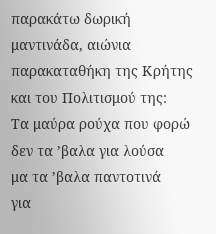παρακάτω δωρική μαντινάδα, αιώνια παρακαταθήκη της Κρήτης και του Πολιτισμού της:
Τα μαύρα ρούχα που φορώ
δεν τα ’βαλα για λούσα
μα τα ’βαλα παντοτινά
για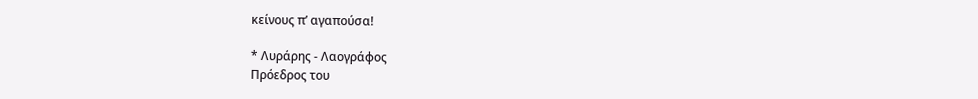κείνους π’ αγαπούσα!

* Λυράρης - Λαογράφος
Πρόεδρος του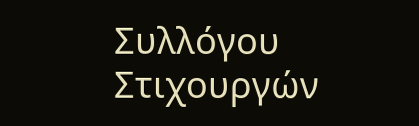Συλλόγου
Στιχουργών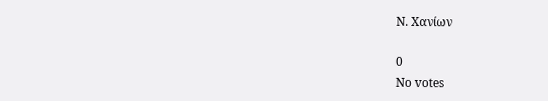Ν. Χανίων

0
No votes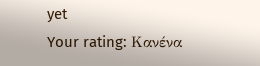yet
Your rating: Κανένα